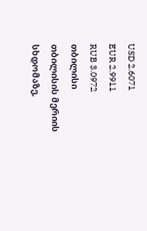USD 2.6071
EUR 2.9911
RUB 3.0972
თბილისი
თბილისის მერიის სხდომაზე,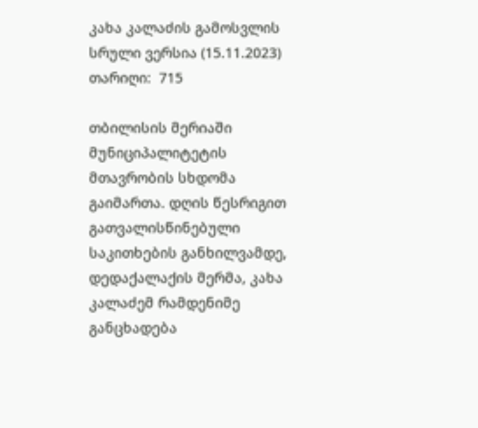კახა კალაძის გამოსვლის სრული ვერსია (15.11.2023)
თარიღი:  715

თბილისის მერიაში მუნიციპალიტეტის მთავრობის სხდომა გაიმართა. დღის წესრიგით გათვალისწინებული საკითხების განხილვამდე, დედაქალაქის მერმა, კახა კალაძემ რამდენიმე განცხადება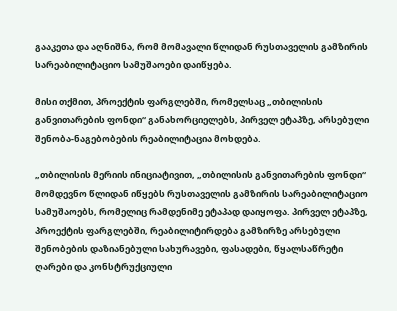გააკეთა და აღნიშნა, რომ მომავალი წლიდან რუსთაველის გამზირის სარეაბილიტაციო სამუშაოები დაიწყება.

მისი თქმით, პროექტის ფარგლებში, რომელსაც „თბილისის განვითარების ფონდი“ განახორციელებს, პირველ ეტაპზე, არსებული შენობა-ნაგებობების რეაბილიტაცია მოხდება.

„თბილისის მერიის ინიციატივით, „თბილისის განვითარების ფონდი“ მომდევნო წლიდან იწყებს რუსთაველის გამზირის სარეაბილიტაციო სამუშაოებს, რომელიც რამდენიმე ეტაპად დაიყოფა. პირველ ეტაპზე, პროექტის ფარგლებში, რეაბილიტირდება გამზირზე არსებული შენობების დაზიანებული სახურავები, ფასადები, წყალსაწრეტი ღარები და კონსტრუქციული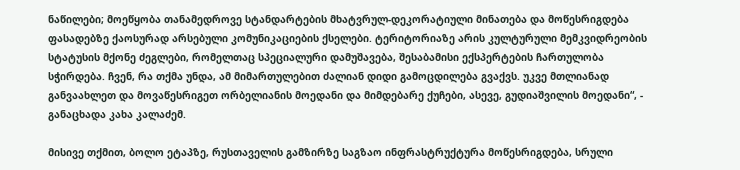ნაწილები; მოეწყობა თანამედროვე სტანდარტების მხატვრულ-დეკორატიული მინათება და მოწესრიგდება ფასადებზე ქაოსურად არსებული კომუნიკაციების ქსელები. ტერიტორიაზე არის კულტურული მემკვიდრეობის სტატუსის მქონე ძეგლები, რომელთაც სპეციალური დამუშავება, შესაბამისი ექსპერტების ჩართულობა სჭირდება. ჩვენ, რა თქმა უნდა, ამ მიმართულებით ძალიან დიდი გამოცდილება გვაქვს. უკვე მთლიანად განვაახლეთ და მოვაწესრიგეთ ორბელიანის მოედანი და მიმდებარე ქუჩები, ასევე, გუდიაშვილის მოედანი“, - განაცხადა კახა კალაძემ.

მისივე თქმით, ბოლო ეტაპზე, რუსთაველის გამზირზე საგზაო ინფრასტრუქტურა მოწესრიგდება, სრული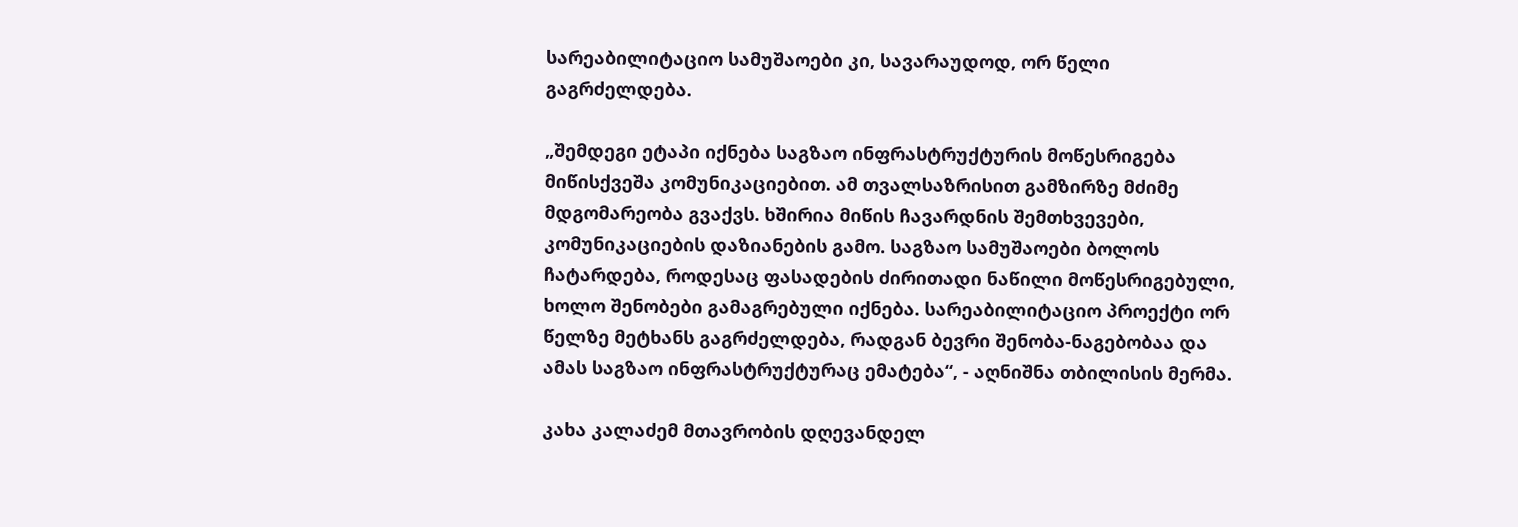სარეაბილიტაციო სამუშაოები კი, სავარაუდოდ, ორ წელი გაგრძელდება.

„შემდეგი ეტაპი იქნება საგზაო ინფრასტრუქტურის მოწესრიგება მიწისქვეშა კომუნიკაციებით. ამ თვალსაზრისით გამზირზე მძიმე მდგომარეობა გვაქვს. ხშირია მიწის ჩავარდნის შემთხვევები, კომუნიკაციების დაზიანების გამო. საგზაო სამუშაოები ბოლოს ჩატარდება, როდესაც ფასადების ძირითადი ნაწილი მოწესრიგებული, ხოლო შენობები გამაგრებული იქნება. სარეაბილიტაციო პროექტი ორ წელზე მეტხანს გაგრძელდება, რადგან ბევრი შენობა-ნაგებობაა და ამას საგზაო ინფრასტრუქტურაც ემატება“, - აღნიშნა თბილისის მერმა.

კახა კალაძემ მთავრობის დღევანდელ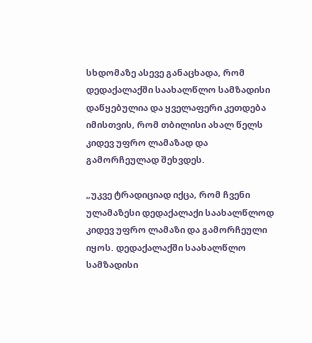სხდომაზე ასევე განაცხადა, რომ დედაქალაქში საახალწლო სამზადისი დაწყებულია და ყველაფერი კეთდება იმისთვის, რომ თბილისი ახალ წელს კიდევ უფრო ლამაზად და გამორჩეულად შეხვდეს.

„უკვე ტრადიციად იქცა, რომ ჩვენი ულამაზესი დედაქალაქი საახალწლოდ კიდევ უფრო ლამაზი და გამორჩეული იყოს. დედაქალაქში საახალწლო სამზადისი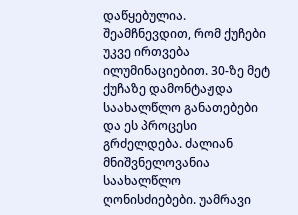დაწყებულია. შეამჩნევდით, რომ ქუჩები უკვე ირთვება ილუმინაციებით. 30-ზე მეტ ქუჩაზე დამონტაჟდა საახალწლო განათებები და ეს პროცესი გრძელდება. ძალიან მნიშვნელოვანია საახალწლო ღონისძიებები. უამრავი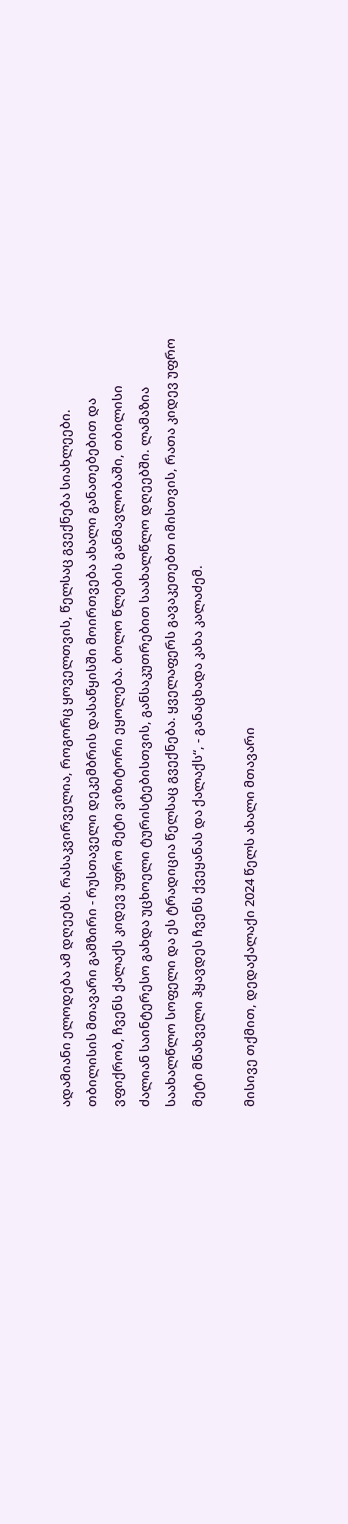ადამიანი ელოდება ამ დღეებს. რასაკვირველია, როგორც ყოველთვის, წელსაც გვექნება სიახლეები. თბილისის მთავარი გამზირი - რუსთაველი დეკემბრის დასაწყისში მოირთვება ახალი განათებებით და ვფიქრობ, ჩვენს ქალაქს კიდევ უფრო მეტი ვიზიტორი ეყოლება. ბოლო წლების განმავლობაში, თბილისი ძალიან საინტერესო გახდა უცხოელი ტურისტებისთვის, განსაკუთრებით საახალწლო დღეებში. ლამაზია საახალწლო სოფელი და ეს ტრადიცია წელსაც გვექნება. ყველაფერს გავაკეთებთ იმისთვის, რათა კიდევ უფრო მეტი მნახველი ჰყავდეს ჩვენს ქვეყანას და ქალაქს“, - განაცხადა კახა კალაძემ.

მისივე თქმით, დედაქალაქი 2024 წელს ახალი მთავარი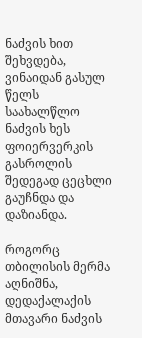ნაძვის ხით შეხვდება, ვინაიდან გასულ წელს საახალწლო ნაძვის ხეს ფოიერვერკის გასროლის შედეგად ცეცხლი გაუჩნდა და დაზიანდა.

როგორც თბილისის მერმა აღნიშნა, დედაქალაქის მთავარი ნაძვის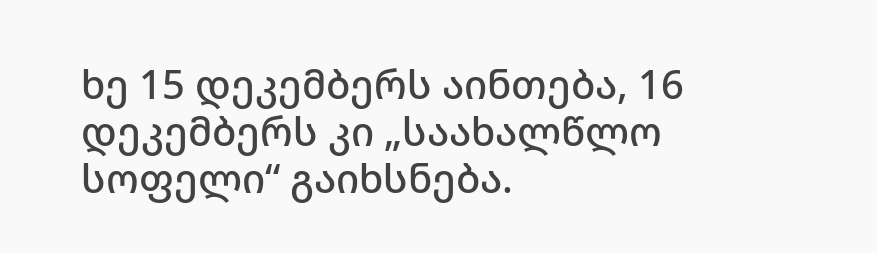ხე 15 დეკემბერს აინთება, 16 დეკემბერს კი „საახალწლო სოფელი“ გაიხსნება.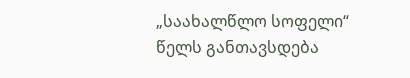„საახალწლო სოფელი“ წელს განთავსდება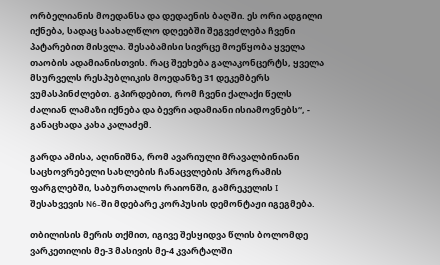ორბელიანის მოედანსა და დედაენის ბაღში. ეს ორი ადგილი იქნება, სადაც საახალწლო დღეებში შეგვეძლება ჩვენი პატარებით მისვლა. შესაბამისი სივრცე მოეწყობა ყველა თაობის ადამიანისთვის. რაც შეეხება გალაკონცერტს, ყველა მსურველს რესპუბლიკის მოედანზე 31 დეკემბერს ვუმასპინძლებთ. გპირდებით, რომ ჩვენი ქალაქი წელს ძალიან ლამაზი იქნება და ბევრი ადამიანი ისიამოვნებს“, - განაცხადა კახა კალაძემ.

გარდა ამისა, აღინიშნა, რომ ავარიული მრავალბინიანი საცხოვრებელი სახლების ჩანაცვლების პროგრამის ფარგლებში, საბურთალოს რაიონში, გამრეკელის I შესახვევის N6-ში მდებარე კორპუსის დემონტაჟი იგეგმება.

თბილისის მერის თქმით, იგივე შესყიდვა წლის ბოლომდე ვარკეთილის მე-3 მასივის მე-4 კვარტალში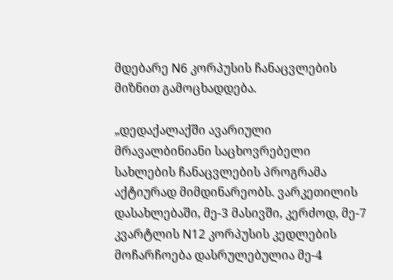მდებარე N6 კორპუსის ჩანაცვლების მიზნით გამოცხადდება.

„დედაქალაქში ავარიული მრავალბინიანი საცხოვრებელი სახლების ჩანაცვლების პროგრამა აქტიურად მიმდინარეობს. ვარკეთილის დასახლებაში, მე-3 მასივში, კერძოდ, მე-7 კვარტლის N12 კორპუსის კედლების მოჩარჩოება დასრულებულია მე-4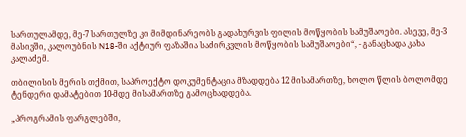სართულამდე, მე-7 სართულზე კი მიმდინარეობს გადახურვის ფილის მოწყობის სამუშაოები. ასევე, მე-3 მასივში, კალოუბნის N18-ში აქტიურ ფაზაშია საძირკვლის მოწყობის სამუშაოები“, - განაცხადა კახა კალაძემ.

თბილისის მერის თქმით, საპროექტო დოკუმენტაცია მზადდება 12 მისამართზე, ხოლო წლის ბოლომდე ტენდერი დამატებით 10-მდე მისამართზე გამოცხადდება.

„პროგრამის ფარგლებში,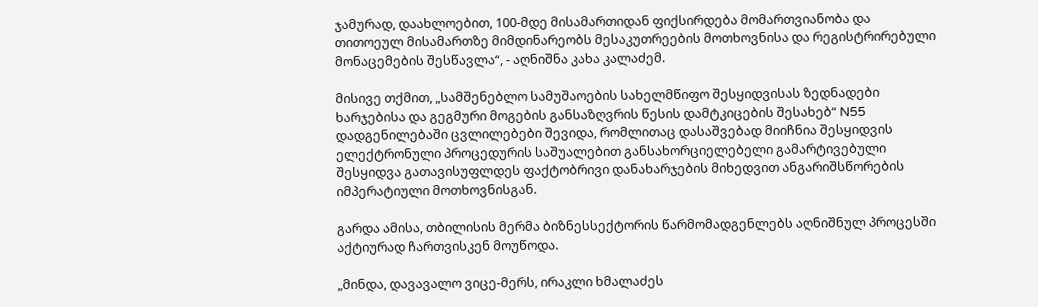ჯამურად, დაახლოებით, 100-მდე მისამართიდან ფიქსირდება მომართვიანობა და თითოეულ მისამართზე მიმდინარეობს მესაკუთრეების მოთხოვნისა და რეგისტრირებული მონაცემების შესწავლა“, - აღნიშნა კახა კალაძემ.

მისივე თქმით, „სამშენებლო სამუშაოების სახელმწიფო შესყიდვისას ზედნადები ხარჯებისა და გეგმური მოგების განსაზღვრის წესის დამტკიცების შესახებ“ N55 დადგენილებაში ცვლილებები შევიდა, რომლითაც დასაშვებად მიიჩნია შესყიდვის ელექტრონული პროცედურის საშუალებით განსახორციელებელი გამარტივებული შესყიდვა გათავისუფლდეს ფაქტობრივი დანახარჯების მიხედვით ანგარიშსწორების იმპერატიული მოთხოვნისგან.

გარდა ამისა, თბილისის მერმა ბიზნესსექტორის წარმომადგენლებს აღნიშნულ პროცესში აქტიურად ჩართვისკენ მოუწოდა.

„მინდა, დავავალო ვიცე-მერს, ირაკლი ხმალაძეს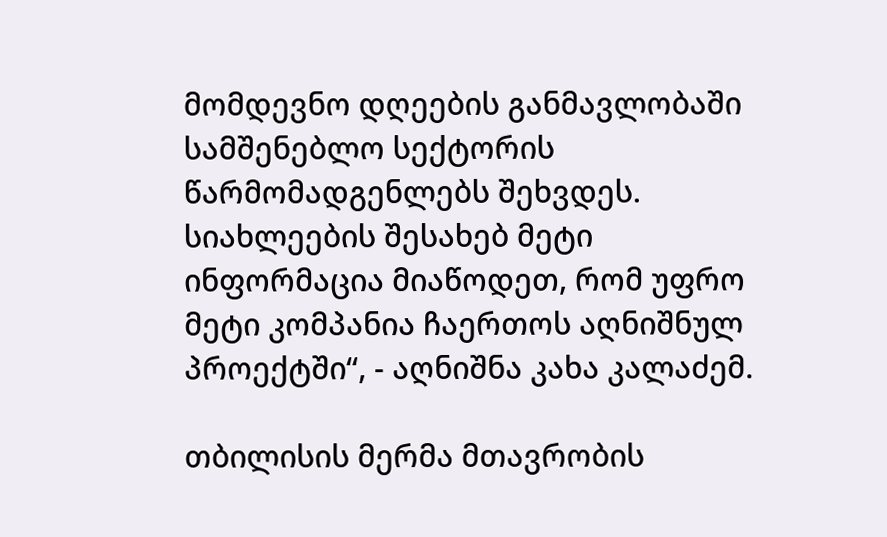მომდევნო დღეების განმავლობაში სამშენებლო სექტორის წარმომადგენლებს შეხვდეს. სიახლეების შესახებ მეტი ინფორმაცია მიაწოდეთ, რომ უფრო მეტი კომპანია ჩაერთოს აღნიშნულ პროექტში“, - აღნიშნა კახა კალაძემ.

თბილისის მერმა მთავრობის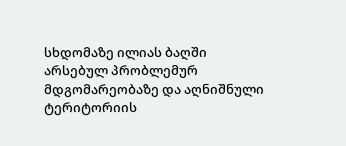სხდომაზე ილიას ბაღში არსებულ პრობლემურ მდგომარეობაზე და აღნიშნული ტერიტორიის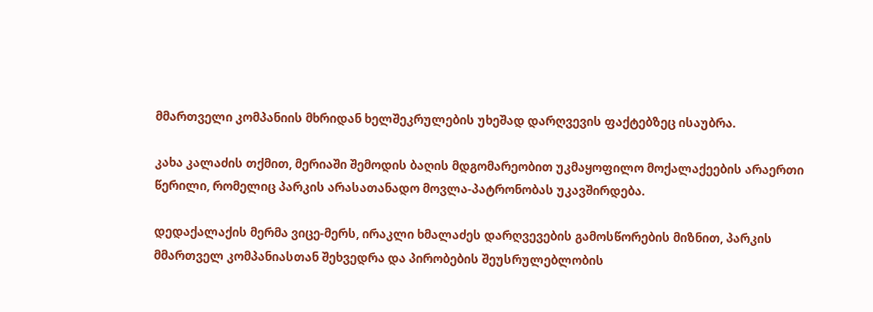მმართველი კომპანიის მხრიდან ხელშეკრულების უხეშად დარღვევის ფაქტებზეც ისაუბრა.

კახა კალაძის თქმით, მერიაში შემოდის ბაღის მდგომარეობით უკმაყოფილო მოქალაქეების არაერთი წერილი, რომელიც პარკის არასათანადო მოვლა-პატრონობას უკავშირდება.

დედაქალაქის მერმა ვიცე-მერს, ირაკლი ხმალაძეს დარღვევების გამოსწორების მიზნით, პარკის მმართველ კომპანიასთან შეხვედრა და პირობების შეუსრულებლობის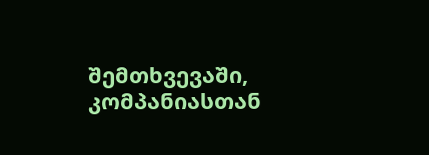შემთხვევაში, კომპანიასთან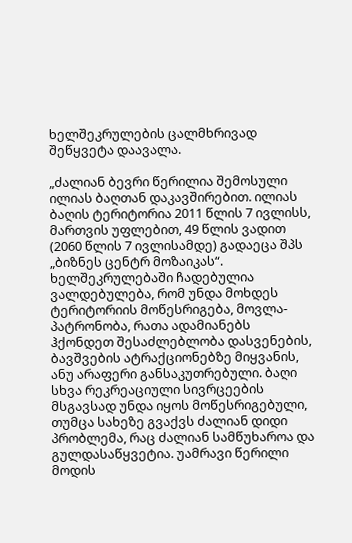ხელშეკრულების ცალმხრივად შეწყვეტა დაავალა.

„ძალიან ბევრი წერილია შემოსული ილიას ბაღთან დაკავშირებით. ილიას ბაღის ტერიტორია 2011 წლის 7 ივლისს, მართვის უფლებით, 49 წლის ვადით (2060 წლის 7 ივლისამდე) გადაეცა შპს „ბიზნეს ცენტრ მოზაიკას“. ხელშეკრულებაში ჩადებულია ვალდებულება, რომ უნდა მოხდეს ტერიტორიის მოწესრიგება, მოვლა-პატრონობა, რათა ადამიანებს ჰქონდეთ შესაძლებლობა დასვენების, ბავშვების ატრაქციონებზე მიყვანის, ანუ არაფერი განსაკუთრებული. ბაღი სხვა რეკრეაციული სივრცეების მსგავსად უნდა იყოს მოწესრიგებული, თუმცა სახეზე გვაქვს ძალიან დიდი პრობლემა, რაც ძალიან სამწუხაროა და გულდასაწყვეტია. უამრავი წერილი მოდის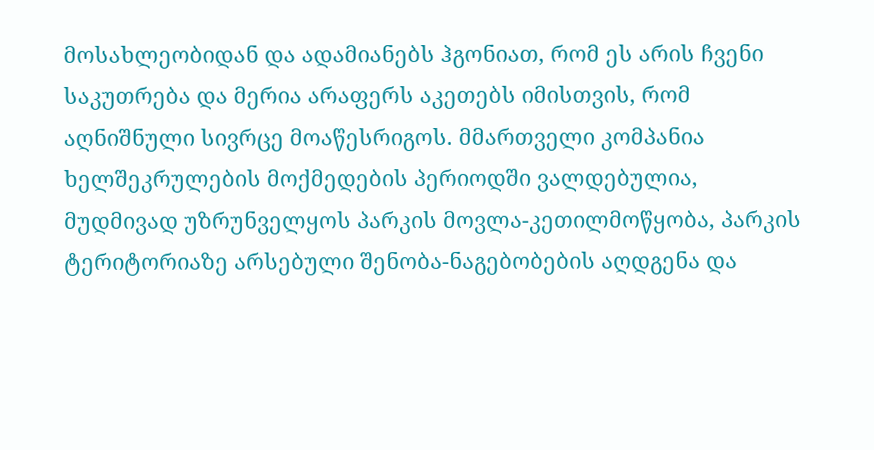მოსახლეობიდან და ადამიანებს ჰგონიათ, რომ ეს არის ჩვენი საკუთრება და მერია არაფერს აკეთებს იმისთვის, რომ აღნიშნული სივრცე მოაწესრიგოს. მმართველი კომპანია ხელშეკრულების მოქმედების პერიოდში ვალდებულია, მუდმივად უზრუნველყოს პარკის მოვლა-კეთილმოწყობა, პარკის ტერიტორიაზე არსებული შენობა-ნაგებობების აღდგენა და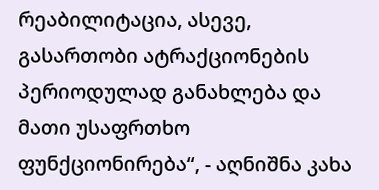რეაბილიტაცია, ასევე, გასართობი ატრაქციონების პერიოდულად განახლება და მათი უსაფრთხო ფუნქციონირება“, - აღნიშნა კახა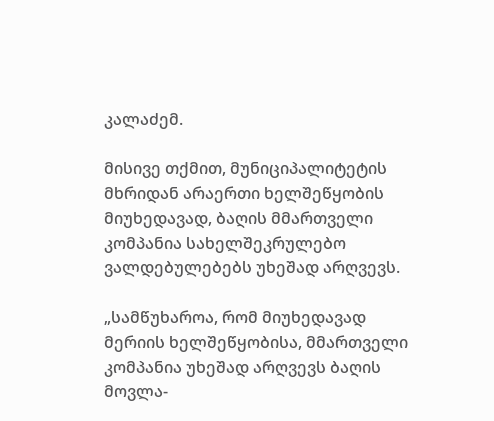კალაძემ.

მისივე თქმით, მუნიციპალიტეტის მხრიდან არაერთი ხელშეწყობის მიუხედავად, ბაღის მმართველი კომპანია სახელშეკრულებო ვალდებულებებს უხეშად არღვევს.

„სამწუხაროა, რომ მიუხედავად მერიის ხელშეწყობისა, მმართველი კომპანია უხეშად არღვევს ბაღის მოვლა-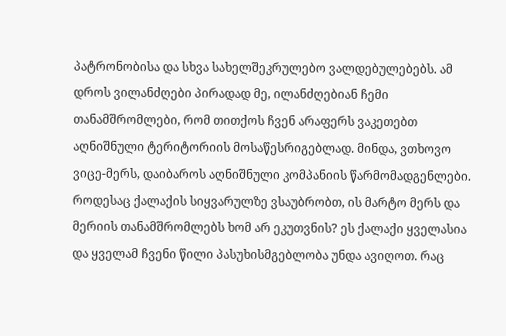პატრონობისა და სხვა სახელშეკრულებო ვალდებულებებს. ამ დროს ვილანძღები პირადად მე, ილანძღებიან ჩემი თანამშრომლები, რომ თითქოს ჩვენ არაფერს ვაკეთებთ აღნიშნული ტერიტორიის მოსაწესრიგებლად. მინდა, ვთხოვო ვიცე-მერს, დაიბაროს აღნიშნული კომპანიის წარმომადგენლები. როდესაც ქალაქის სიყვარულზე ვსაუბრობთ, ის მარტო მერს და მერიის თანამშრომლებს ხომ არ ეკუთვნის? ეს ქალაქი ყველასია და ყველამ ჩვენი წილი პასუხისმგებლობა უნდა ავიღოთ. რაც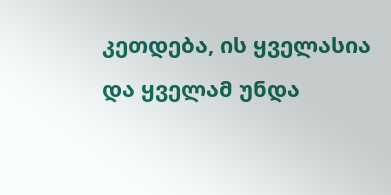კეთდება, ის ყველასია და ყველამ უნდა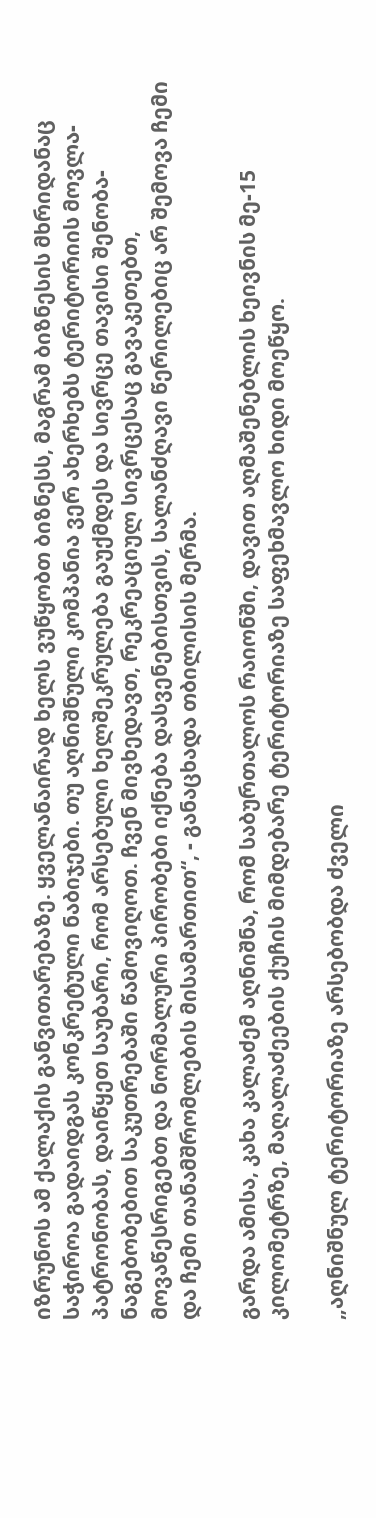იზრუნოს ამ ქალაქის განვითარებაზე. ყველანაირად ხელს ვუწყობთ ბიზნესს, მაგრამ ბიზნესის მხრიდანაც საჭიროა გადაიდგას კონკრეტული ნაბიჯები. თუ აღნიშნული კომპანია ვერ ახერხებს ტერიტორიის მოვლა-პატრონობას, დაიწყეთ საუბარი, რომ არსებული ხელშეკრულება გაუქმდეს და სივრცე თავისი შენობა-ნაგებობებით საკუთრებაში წამოვიღოთ. ჩვენ მივხედავთ, რეკრეაციულ სივრცესაც გავაკეთებთ, მოვაწესრიგებთ და ნორმალური პირობები იქნება დასვენებისთვის, სალანძღავი წერილებიც არ შემოვა ჩემი და ჩემი თანამშრომლების მისამართით“, - განაცხადა თბილისის მერმა.

გარდა ამისა, კახა კალაძემ აღნიშნა, რომ საბურთალოს რაიონში, დავით აღმაშენებლის ხეივნის მე-15 კილომეტრზე, მაღალაძეების ქუჩის მიმდებარე ტერიტორიაზე საფეხმავლო ხიდი მოეწყო.

„აღნიშნულ ტერიტორიაზე არსებობდა ძველი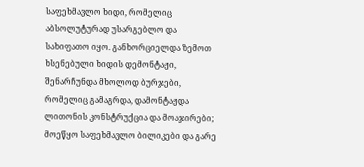საფეხმავლო ხიდი, რომელიც აბსოლუტურად უსარგებლო და სახიფათო იყო. განხორციელდა ზემოთ ხსენებული ხიდის დემონტაჟი, შენარჩუნდა მხოლოდ ბურჯები, რომელიც გამაგრდა, დამონტაჟდა ლითონის კონსტრუქცია და მოაჯირები; მოეწყო საფეხმავლო ბილიკები და გარე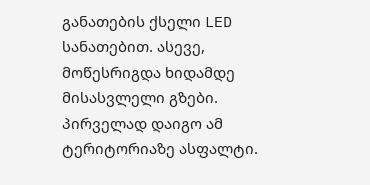განათების ქსელი LED სანათებით. ასევე, მოწესრიგდა ხიდამდე მისასვლელი გზები. პირველად დაიგო ამ ტერიტორიაზე ასფალტი.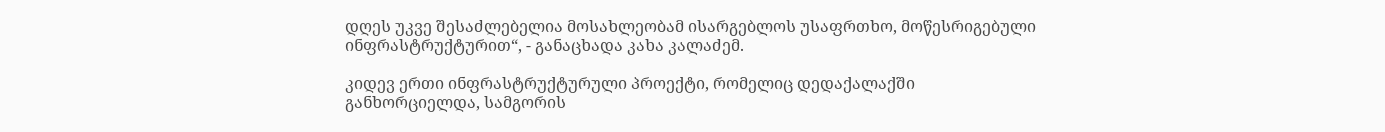დღეს უკვე შესაძლებელია მოსახლეობამ ისარგებლოს უსაფრთხო, მოწესრიგებული ინფრასტრუქტურით“, - განაცხადა კახა კალაძემ.

კიდევ ერთი ინფრასტრუქტურული პროექტი, რომელიც დედაქალაქში განხორციელდა, სამგორის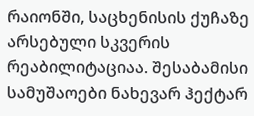რაიონში, საცხენისის ქუჩაზე არსებული სკვერის რეაბილიტაციაა. შესაბამისი სამუშაოები ნახევარ ჰექტარ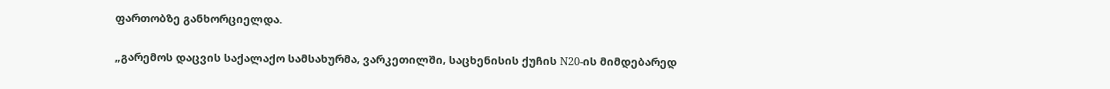ფართობზე განხორციელდა.

„გარემოს დაცვის საქალაქო სამსახურმა, ვარკეთილში, საცხენისის ქუჩის N20-ის მიმდებარედ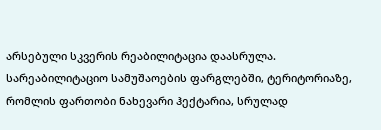არსებული სკვერის რეაბილიტაცია დაასრულა. სარეაბილიტაციო სამუშაოების ფარგლებში, ტერიტორიაზე, რომლის ფართობი ნახევარი ჰექტარია, სრულად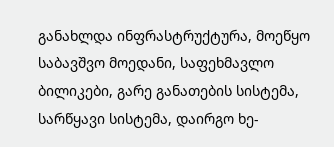განახლდა ინფრასტრუქტურა, მოეწყო საბავშვო მოედანი, საფეხმავლო ბილიკები, გარე განათების სისტემა, სარწყავი სისტემა, დაირგო ხე-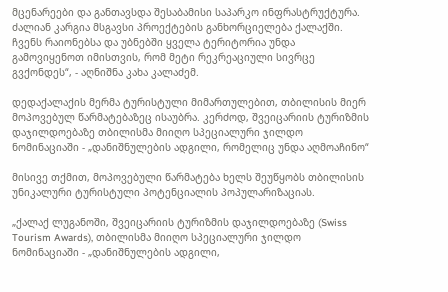მცენარეები და განთავსდა შესაბამისი საპარკო ინფრასტრუქტურა. ძალიან კარგია მსგავსი პროექტების განხორციელება ქალაქში. ჩვენს რაიონებსა და უბნებში ყველა ტერიტორია უნდა გამოვიყენოთ იმისთვის, რომ მეტი რეკრეაციული სივრცე გვქონდეს“, - აღნიშნა კახა კალაძემ.

დედაქალაქის მერმა ტურისტული მიმართულებით, თბილისის მიერ მოპოვებულ წარმატებაზეც ისაუბრა. კერძოდ, შვეიცარიის ტურიზმის დაჯილდოებაზე თბილისმა მიიღო სპეციალური ჯილდო ნომინაციაში - „დანიშნულების ადგილი, რომელიც უნდა აღმოაჩინო“

მისივე თქმით, მოპოვებული წარმატება ხელს შეუწყობს თბილისის უნიკალური ტურისტული პოტენციალის პოპულარიზაციას.

„ქალაქ ლუგანოში, შვეიცარიის ტურიზმის დაჯილდოებაზე (Swiss Tourism Awards), თბილისმა მიიღო სპეციალური ჯილდო ნომინაციაში - „დანიშნულების ადგილი,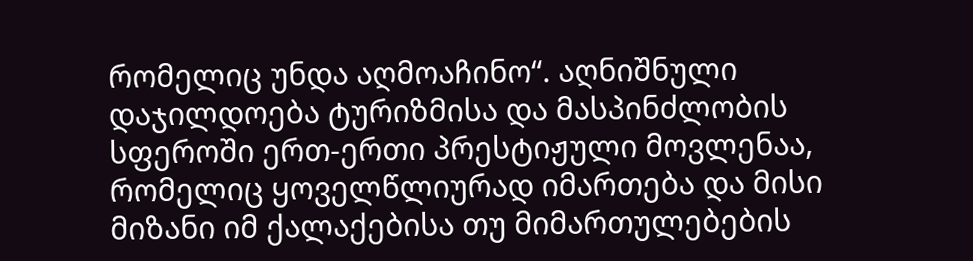რომელიც უნდა აღმოაჩინო“. აღნიშნული დაჯილდოება ტურიზმისა და მასპინძლობის სფეროში ერთ-ერთი პრესტიჟული მოვლენაა, რომელიც ყოველწლიურად იმართება და მისი მიზანი იმ ქალაქებისა თუ მიმართულებების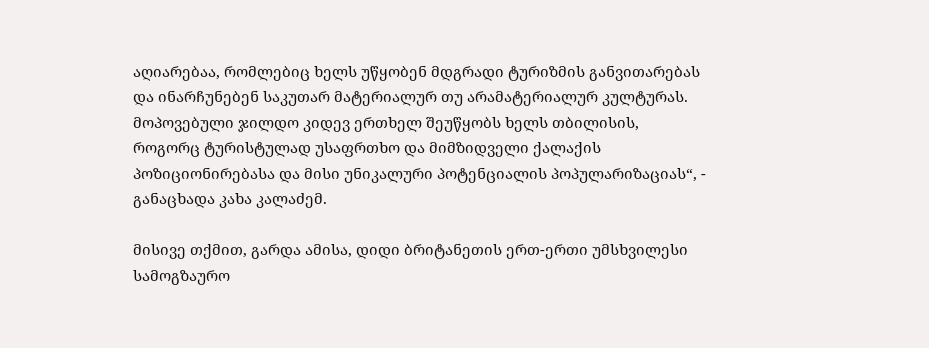აღიარებაა, რომლებიც ხელს უწყობენ მდგრადი ტურიზმის განვითარებას და ინარჩუნებენ საკუთარ მატერიალურ თუ არამატერიალურ კულტურას. მოპოვებული ჯილდო კიდევ ერთხელ შეუწყობს ხელს თბილისის, როგორც ტურისტულად უსაფრთხო და მიმზიდველი ქალაქის პოზიციონირებასა და მისი უნიკალური პოტენციალის პოპულარიზაციას“, - განაცხადა კახა კალაძემ.

მისივე თქმით, გარდა ამისა, დიდი ბრიტანეთის ერთ-ერთი უმსხვილესი სამოგზაურო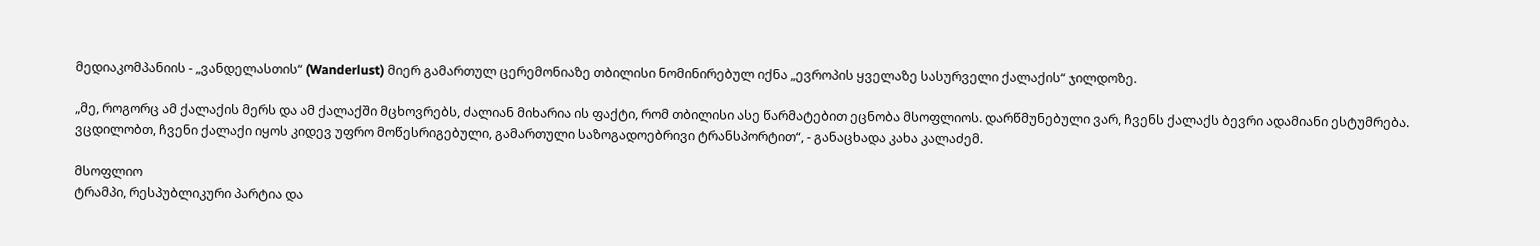მედიაკომპანიის - „ვანდელასთის“ (Wanderlust) მიერ გამართულ ცერემონიაზე თბილისი ნომინირებულ იქნა „ევროპის ყველაზე სასურველი ქალაქის“ ჯილდოზე.

„მე, როგორც ამ ქალაქის მერს და ამ ქალაქში მცხოვრებს, ძალიან მიხარია ის ფაქტი, რომ თბილისი ასე წარმატებით ეცნობა მსოფლიოს. დარწმუნებული ვარ, ჩვენს ქალაქს ბევრი ადამიანი ესტუმრება. ვცდილობთ, ჩვენი ქალაქი იყოს კიდევ უფრო მოწესრიგებული, გამართული საზოგადოებრივი ტრანსპორტით“, - განაცხადა კახა კალაძემ.

მსოფლიო
ტრამპი, რესპუბლიკური პარტია და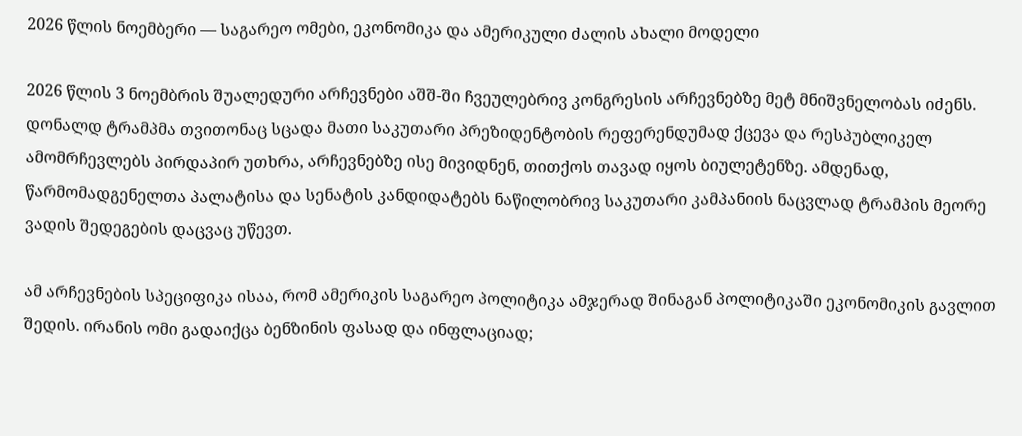2026 წლის ნოემბერი — საგარეო ომები, ეკონომიკა და ამერიკული ძალის ახალი მოდელი

2026 წლის 3 ნოემბრის შუალედური არჩევნები აშშ-ში ჩვეულებრივ კონგრესის არჩევნებზე მეტ მნიშვნელობას იძენს. დონალდ ტრამპმა თვითონაც სცადა მათი საკუთარი პრეზიდენტობის რეფერენდუმად ქცევა და რესპუბლიკელ ამომრჩევლებს პირდაპირ უთხრა, არჩევნებზე ისე მივიდნენ, თითქოს თავად იყოს ბიულეტენზე. ამდენად, წარმომადგენელთა პალატისა და სენატის კანდიდატებს ნაწილობრივ საკუთარი კამპანიის ნაცვლად ტრამპის მეორე ვადის შედეგების დაცვაც უწევთ.

ამ არჩევნების სპეციფიკა ისაა, რომ ამერიკის საგარეო პოლიტიკა ამჯერად შინაგან პოლიტიკაში ეკონომიკის გავლით შედის. ირანის ომი გადაიქცა ბენზინის ფასად და ინფლაციად;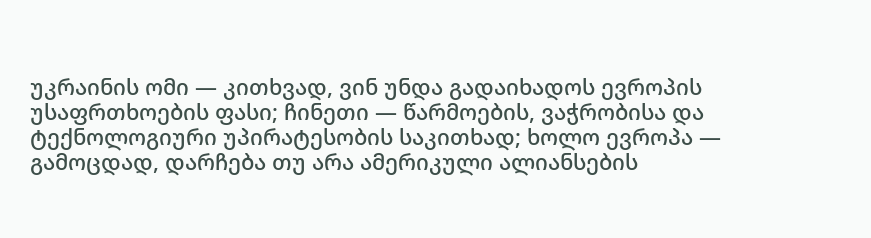უკრაინის ომი — კითხვად, ვინ უნდა გადაიხადოს ევროპის უსაფრთხოების ფასი; ჩინეთი — წარმოების, ვაჭრობისა და ტექნოლოგიური უპირატესობის საკითხად; ხოლო ევროპა — გამოცდად, დარჩება თუ არა ამერიკული ალიანსების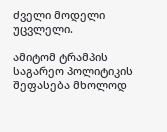ძველი მოდელი უცვლელი.

ამიტომ ტრამპის საგარეო პოლიტიკის შეფასება მხოლოდ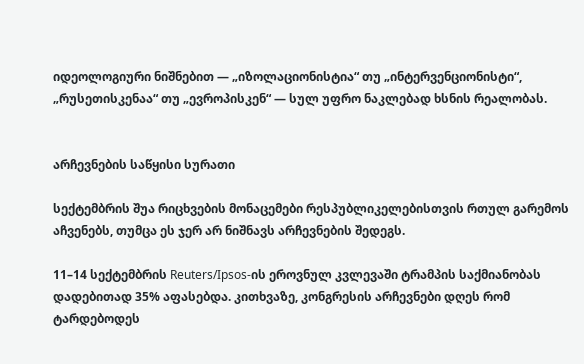იდეოლოგიური ნიშნებით — „იზოლაციონისტია“ თუ „ინტერვენციონისტი“, „რუსეთისკენაა“ თუ „ევროპისკენ“ — სულ უფრო ნაკლებად ხსნის რეალობას.


არჩევნების საწყისი სურათი

სექტემბრის შუა რიცხვების მონაცემები რესპუბლიკელებისთვის რთულ გარემოს აჩვენებს, თუმცა ეს ჯერ არ ნიშნავს არჩევნების შედეგს.

11–14 სექტემბრის Reuters/Ipsos-ის ეროვნულ კვლევაში ტრამპის საქმიანობას დადებითად 35% აფასებდა. კითხვაზე, კონგრესის არჩევნები დღეს რომ ტარდებოდეს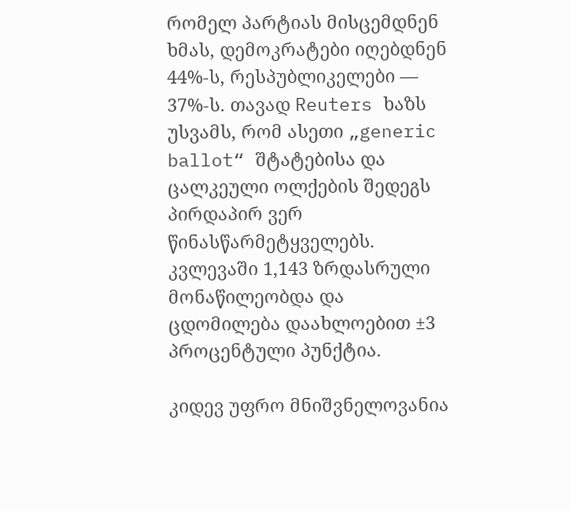რომელ პარტიას მისცემდნენ ხმას, დემოკრატები იღებდნენ 44%-ს, რესპუბლიკელები — 37%-ს. თავად Reuters ხაზს უსვამს, რომ ასეთი „generic ballot“ შტატებისა და ცალკეული ოლქების შედეგს პირდაპირ ვერ წინასწარმეტყველებს. კვლევაში 1,143 ზრდასრული მონაწილეობდა და ცდომილება დაახლოებით ±3 პროცენტული პუნქტია.

კიდევ უფრო მნიშვნელოვანია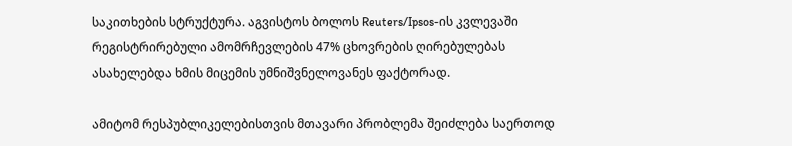საკითხების სტრუქტურა. აგვისტოს ბოლოს Reuters/Ipsos-ის კვლევაში რეგისტრირებული ამომრჩევლების 47% ცხოვრების ღირებულებას ასახელებდა ხმის მიცემის უმნიშვნელოვანეს ფაქტორად.

ამიტომ რესპუბლიკელებისთვის მთავარი პრობლემა შეიძლება საერთოდ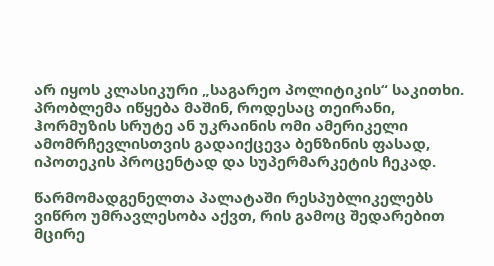არ იყოს კლასიკური „საგარეო პოლიტიკის“ საკითხი. პრობლემა იწყება მაშინ, როდესაც თეირანი, ჰორმუზის სრუტე ან უკრაინის ომი ამერიკელი ამომრჩევლისთვის გადაიქცევა ბენზინის ფასად, იპოთეკის პროცენტად და სუპერმარკეტის ჩეკად.

წარმომადგენელთა პალატაში რესპუბლიკელებს ვიწრო უმრავლესობა აქვთ, რის გამოც შედარებით მცირე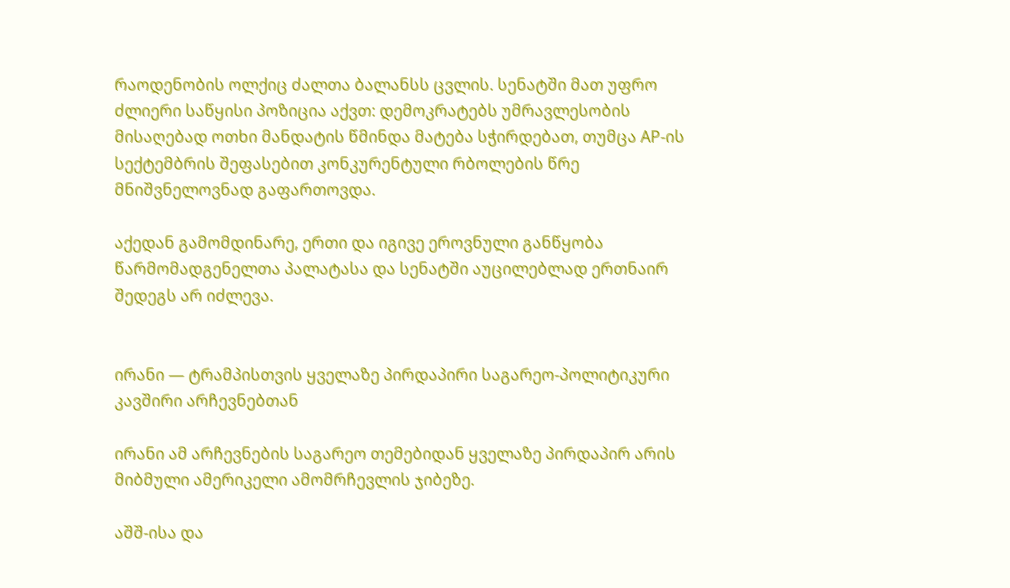რაოდენობის ოლქიც ძალთა ბალანსს ცვლის. სენატში მათ უფრო ძლიერი საწყისი პოზიცია აქვთ: დემოკრატებს უმრავლესობის მისაღებად ოთხი მანდატის წმინდა მატება სჭირდებათ, თუმცა AP-ის სექტემბრის შეფასებით კონკურენტული რბოლების წრე მნიშვნელოვნად გაფართოვდა.

აქედან გამომდინარე, ერთი და იგივე ეროვნული განწყობა წარმომადგენელთა პალატასა და სენატში აუცილებლად ერთნაირ შედეგს არ იძლევა.


ირანი — ტრამპისთვის ყველაზე პირდაპირი საგარეო-პოლიტიკური კავშირი არჩევნებთან

ირანი ამ არჩევნების საგარეო თემებიდან ყველაზე პირდაპირ არის მიბმული ამერიკელი ამომრჩევლის ჯიბეზე.

აშშ-ისა და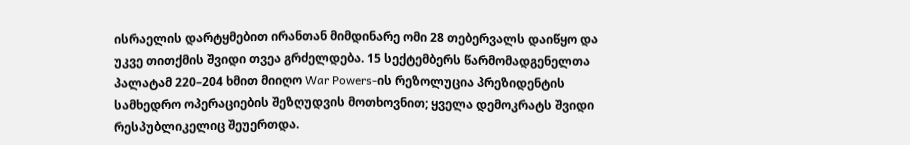ისრაელის დარტყმებით ირანთან მიმდინარე ომი 28 თებერვალს დაიწყო და უკვე თითქმის შვიდი თვეა გრძელდება. 15 სექტემბერს წარმომადგენელთა პალატამ 220–204 ხმით მიიღო War Powers-ის რეზოლუცია პრეზიდენტის სამხედრო ოპერაციების შეზღუდვის მოთხოვნით; ყველა დემოკრატს შვიდი რესპუბლიკელიც შეუერთდა.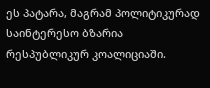ეს პატარა, მაგრამ პოლიტიკურად საინტერესო ბზარია რესპუბლიკურ კოალიციაში.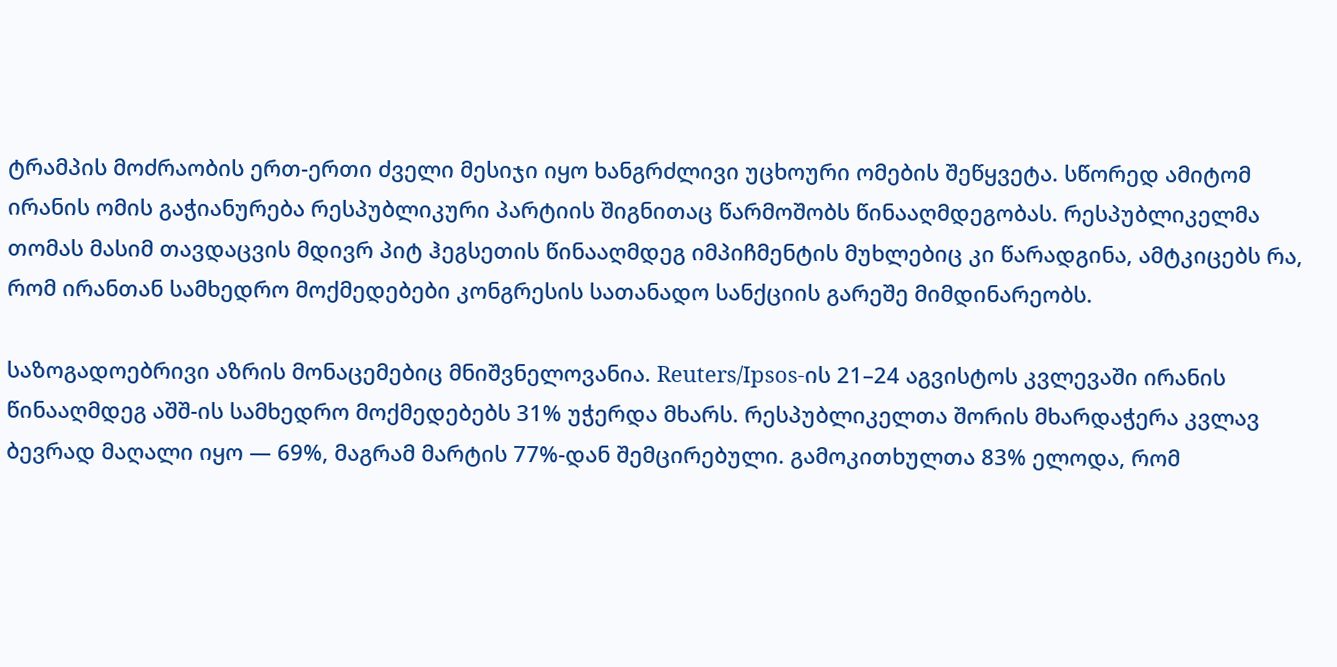ტრამპის მოძრაობის ერთ-ერთი ძველი მესიჯი იყო ხანგრძლივი უცხოური ომების შეწყვეტა. სწორედ ამიტომ ირანის ომის გაჭიანურება რესპუბლიკური პარტიის შიგნითაც წარმოშობს წინააღმდეგობას. რესპუბლიკელმა თომას მასიმ თავდაცვის მდივრ პიტ ჰეგსეთის წინააღმდეგ იმპიჩმენტის მუხლებიც კი წარადგინა, ამტკიცებს რა, რომ ირანთან სამხედრო მოქმედებები კონგრესის სათანადო სანქციის გარეშე მიმდინარეობს.

საზოგადოებრივი აზრის მონაცემებიც მნიშვნელოვანია. Reuters/Ipsos-ის 21–24 აგვისტოს კვლევაში ირანის წინააღმდეგ აშშ-ის სამხედრო მოქმედებებს 31% უჭერდა მხარს. რესპუბლიკელთა შორის მხარდაჭერა კვლავ ბევრად მაღალი იყო — 69%, მაგრამ მარტის 77%-დან შემცირებული. გამოკითხულთა 83% ელოდა, რომ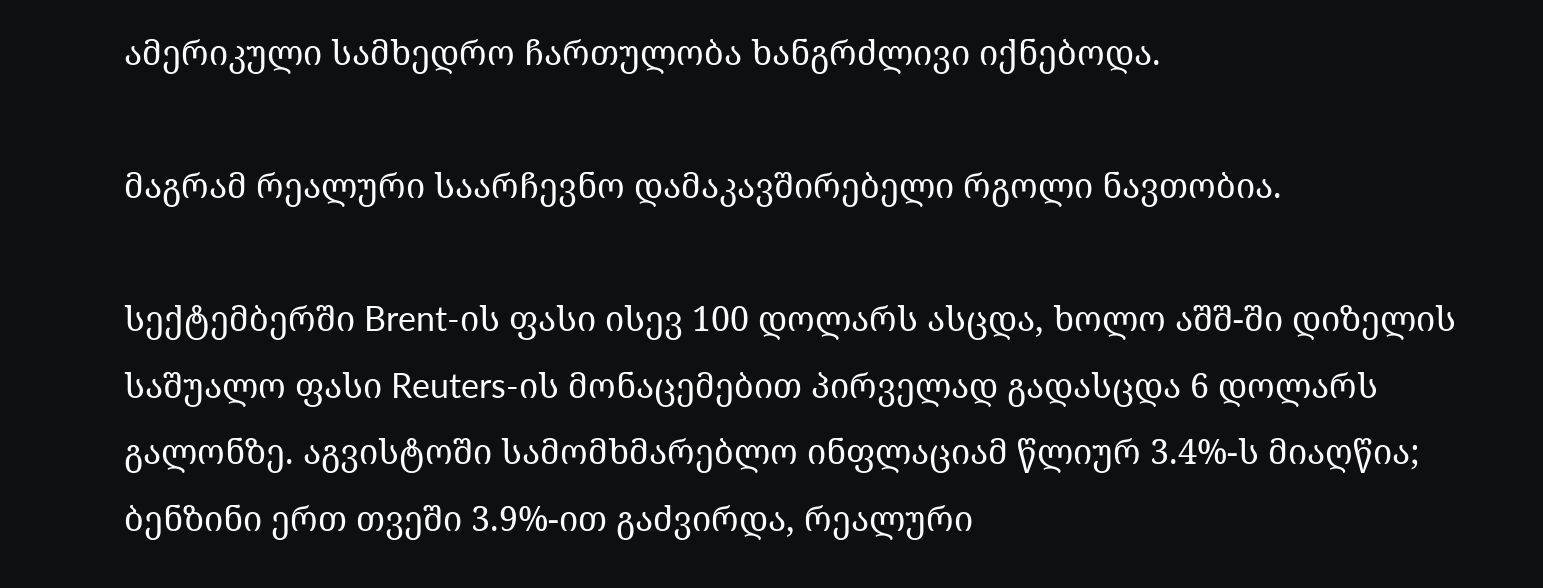ამერიკული სამხედრო ჩართულობა ხანგრძლივი იქნებოდა.

მაგრამ რეალური საარჩევნო დამაკავშირებელი რგოლი ნავთობია.

სექტემბერში Brent-ის ფასი ისევ 100 დოლარს ასცდა, ხოლო აშშ-ში დიზელის საშუალო ფასი Reuters-ის მონაცემებით პირველად გადასცდა 6 დოლარს გალონზე. აგვისტოში სამომხმარებლო ინფლაციამ წლიურ 3.4%-ს მიაღწია; ბენზინი ერთ თვეში 3.9%-ით გაძვირდა, რეალური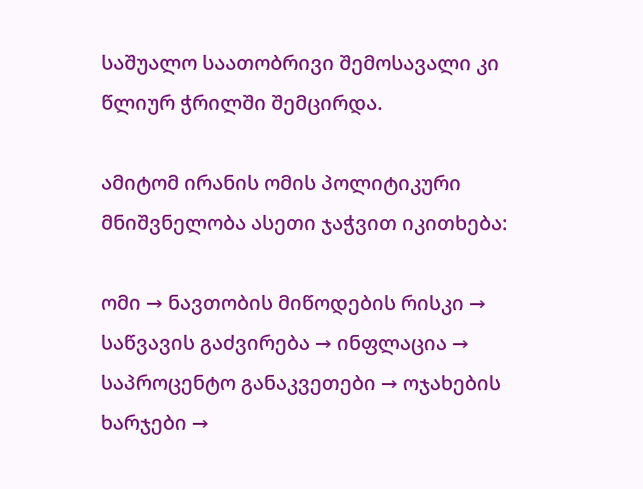საშუალო საათობრივი შემოსავალი კი წლიურ ჭრილში შემცირდა.

ამიტომ ირანის ომის პოლიტიკური მნიშვნელობა ასეთი ჯაჭვით იკითხება:

ომი → ნავთობის მიწოდების რისკი → საწვავის გაძვირება → ინფლაცია → საპროცენტო განაკვეთები → ოჯახების ხარჯები →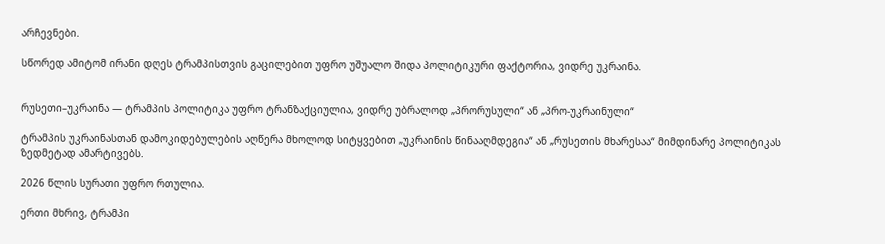არჩევნები.

სწორედ ამიტომ ირანი დღეს ტრამპისთვის გაცილებით უფრო უშუალო შიდა პოლიტიკური ფაქტორია, ვიდრე უკრაინა.


რუსეთი–უკრაინა — ტრამპის პოლიტიკა უფრო ტრანზაქციულია, ვიდრე უბრალოდ „პრორუსული“ ან „პრო-უკრაინული“

ტრამპის უკრაინასთან დამოკიდებულების აღწერა მხოლოდ სიტყვებით „უკრაინის წინააღმდეგია“ ან „რუსეთის მხარესაა“ მიმდინარე პოლიტიკას ზედმეტად ამარტივებს.

2026 წლის სურათი უფრო რთულია.

ერთი მხრივ, ტრამპი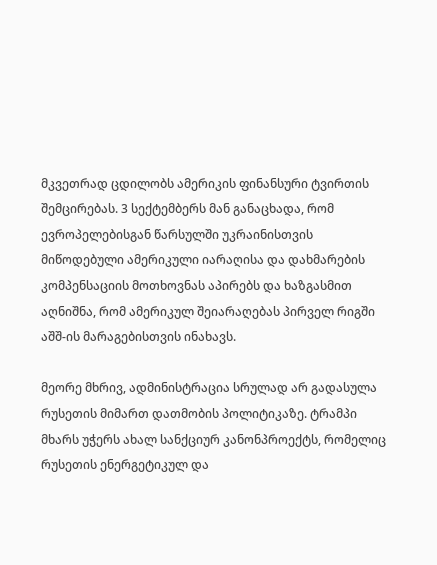მკვეთრად ცდილობს ამერიკის ფინანსური ტვირთის შემცირებას. 3 სექტემბერს მან განაცხადა, რომ ევროპელებისგან წარსულში უკრაინისთვის მიწოდებული ამერიკული იარაღისა და დახმარების კომპენსაციის მოთხოვნას აპირებს და ხაზგასმით აღნიშნა, რომ ამერიკულ შეიარაღებას პირველ რიგში აშშ-ის მარაგებისთვის ინახავს.

მეორე მხრივ, ადმინისტრაცია სრულად არ გადასულა რუსეთის მიმართ დათმობის პოლიტიკაზე. ტრამპი მხარს უჭერს ახალ სანქციურ კანონპროექტს, რომელიც რუსეთის ენერგეტიკულ და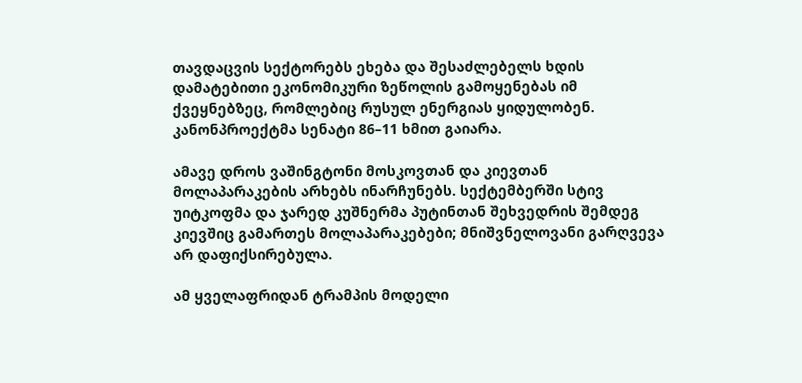თავდაცვის სექტორებს ეხება და შესაძლებელს ხდის დამატებითი ეკონომიკური ზეწოლის გამოყენებას იმ ქვეყნებზეც, რომლებიც რუსულ ენერგიას ყიდულობენ. კანონპროექტმა სენატი 86–11 ხმით გაიარა.

ამავე დროს ვაშინგტონი მოსკოვთან და კიევთან მოლაპარაკების არხებს ინარჩუნებს. სექტემბერში სტივ უიტკოფმა და ჯარედ კუშნერმა პუტინთან შეხვედრის შემდეგ კიევშიც გამართეს მოლაპარაკებები; მნიშვნელოვანი გარღვევა არ დაფიქსირებულა.

ამ ყველაფრიდან ტრამპის მოდელი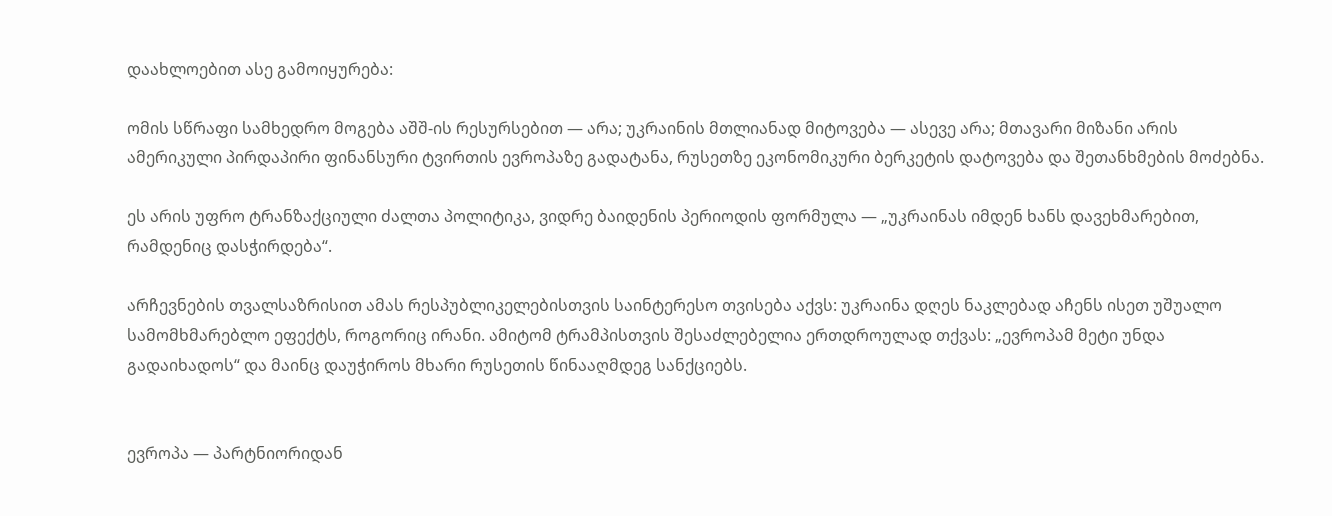დაახლოებით ასე გამოიყურება:

ომის სწრაფი სამხედრო მოგება აშშ-ის რესურსებით — არა; უკრაინის მთლიანად მიტოვება — ასევე არა; მთავარი მიზანი არის ამერიკული პირდაპირი ფინანსური ტვირთის ევროპაზე გადატანა, რუსეთზე ეკონომიკური ბერკეტის დატოვება და შეთანხმების მოძებნა.

ეს არის უფრო ტრანზაქციული ძალთა პოლიტიკა, ვიდრე ბაიდენის პერიოდის ფორმულა — „უკრაინას იმდენ ხანს დავეხმარებით, რამდენიც დასჭირდება“.

არჩევნების თვალსაზრისით ამას რესპუბლიკელებისთვის საინტერესო თვისება აქვს: უკრაინა დღეს ნაკლებად აჩენს ისეთ უშუალო სამომხმარებლო ეფექტს, როგორიც ირანი. ამიტომ ტრამპისთვის შესაძლებელია ერთდროულად თქვას: „ევროპამ მეტი უნდა გადაიხადოს“ და მაინც დაუჭიროს მხარი რუსეთის წინააღმდეგ სანქციებს.


ევროპა — პარტნიორიდან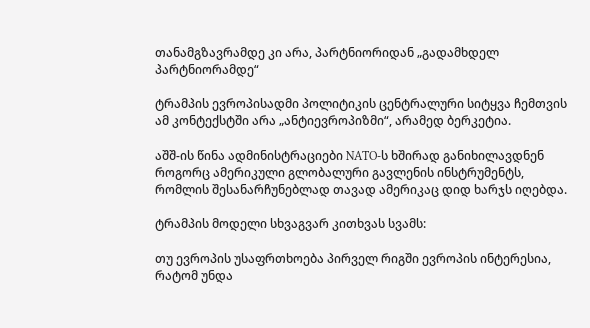თანამგზავრამდე კი არა, პარტნიორიდან „გადამხდელ პარტნიორამდე“

ტრამპის ევროპისადმი პოლიტიკის ცენტრალური სიტყვა ჩემთვის ამ კონტექსტში არა „ანტიევროპიზმი“, არამედ ბერკეტია.

აშშ-ის წინა ადმინისტრაციები NATO-ს ხშირად განიხილავდნენ როგორც ამერიკული გლობალური გავლენის ინსტრუმენტს, რომლის შესანარჩუნებლად თავად ამერიკაც დიდ ხარჯს იღებდა.

ტრამპის მოდელი სხვაგვარ კითხვას სვამს:

თუ ევროპის უსაფრთხოება პირველ რიგში ევროპის ინტერესია, რატომ უნდა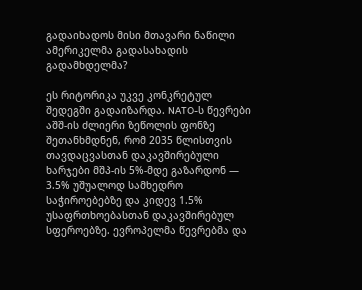გადაიხადოს მისი მთავარი ნაწილი ამერიკელმა გადასახადის გადამხდელმა?

ეს რიტორიკა უკვე კონკრეტულ შედეგში გადაიზარდა. NATO-ს წევრები აშშ-ის ძლიერი ზეწოლის ფონზე შეთანხმდნენ, რომ 2035 წლისთვის თავდაცვასთან დაკავშირებული ხარჯები მშპ-ის 5%-მდე გაზარდონ — 3.5% უშუალოდ სამხედრო საჭიროებებზე და კიდევ 1.5% უსაფრთხოებასთან დაკავშირებულ სფეროებზე. ევროპელმა წევრებმა და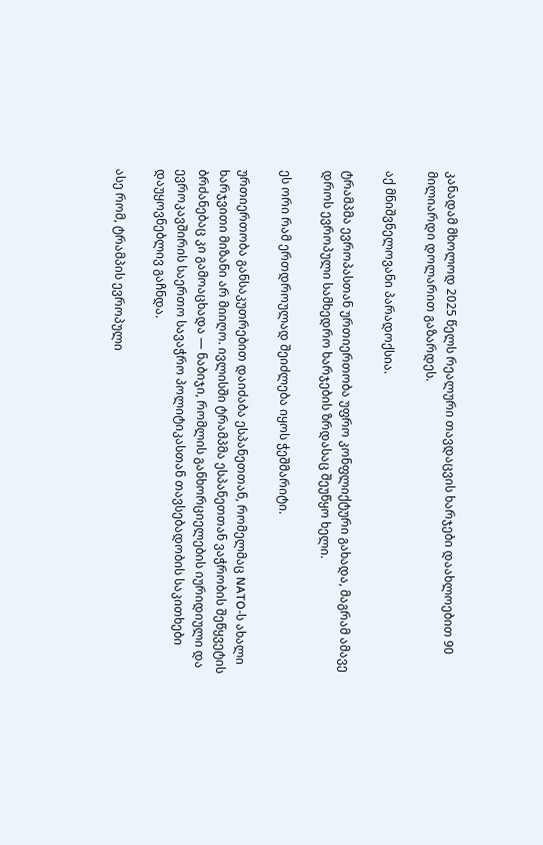კანადამ მხოლოდ 2025 წელს რეალური თავდაცვის ხარჯები დაახლოებით 90 მილიარდი დოლარით გაზარდეს.

აქ მნიშვნელოვანი პარადოქსია.

ტრამპმა ევროპასთან ურთიერთობა უფრო კონფლიქტური გახადა, მაგრამ ამავე დროს ევროპული სამხედრო ხარჯების ზრდასაც შეუწყო ხელი.

ეს ორი რამ ერთდროულად შეიძლება იყოს ჭეშმარიტი.

ურთიერთობა განსაკუთრებით დაიძაბა ესპანეთთან, რომელმაც NATO-ს ახალი ხარჯვითი მიზანი არ მიიღო. ივლისში ტრამპმა ესპანეთთან ვაჭრობის შეწყვეტის ბრძანებაც კი გამოაცხადა — ნაბიჯი, რომლის განხორციელების იურიდიული და ევროკავშირის საერთო სავაჭრო პოლიტიკასთან თავსებადობის საკითხები დაუყოვნებლივ გაჩნდა.

ასე რომ, ტრამპის ევროპული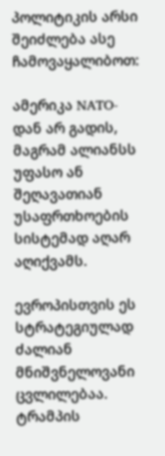პოლიტიკის არსი შეიძლება ასე ჩამოვაყალიბოთ:

ამერიკა NATO-დან არ გადის, მაგრამ ალიანსს უფასო ან შეღავათიან უსაფრთხოების სისტემად აღარ აღიქვამს.

ევროპისთვის ეს სტრატეგიულად ძალიან მნიშვნელოვანი ცვლილებაა. ტრამპის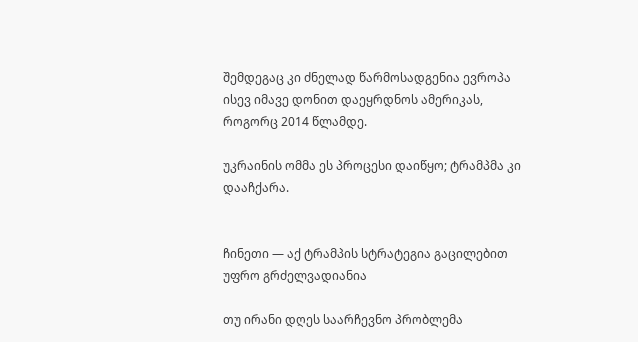შემდეგაც კი ძნელად წარმოსადგენია ევროპა ისევ იმავე დონით დაეყრდნოს ამერიკას, როგორც 2014 წლამდე.

უკრაინის ომმა ეს პროცესი დაიწყო; ტრამპმა კი დააჩქარა.


ჩინეთი — აქ ტრამპის სტრატეგია გაცილებით უფრო გრძელვადიანია

თუ ირანი დღეს საარჩევნო პრობლემა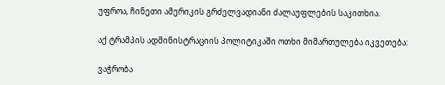უფროა, ჩინეთი ამერიკის გრძელვადიანი ძალაუფლების საკითხია.

აქ ტრამპის ადმინისტრაციის პოლიტიკაში ოთხი მიმართულება იკვეთება:

ვაჭრობა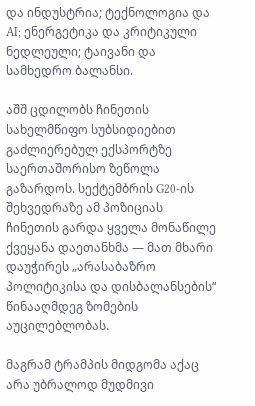და ინდუსტრია; ტექნოლოგია და AI; ენერგეტიკა და კრიტიკული ნედლეული; ტაივანი და სამხედრო ბალანსი.

აშშ ცდილობს ჩინეთის სახელმწიფო სუბსიდიებით გაძლიერებულ ექსპორტზე საერთაშორისო ზეწოლა გაზარდოს. სექტემბრის G20-ის შეხვედრაზე ამ პოზიციას ჩინეთის გარდა ყველა მონაწილე ქვეყანა დაეთანხმა — მათ მხარი დაუჭირეს „არასაბაზრო პოლიტიკისა და დისბალანსების“ წინააღმდეგ ზომების აუცილებლობას.

მაგრამ ტრამპის მიდგომა აქაც არა უბრალოდ მუდმივი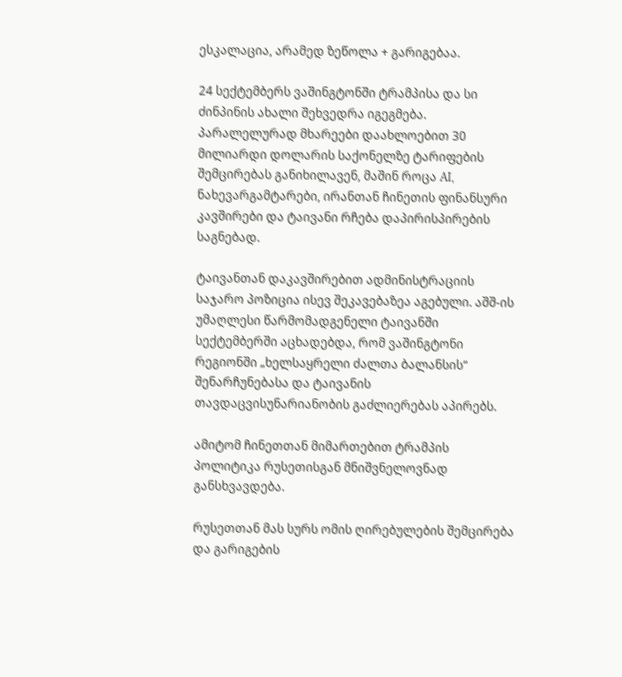ესკალაცია, არამედ ზეწოლა + გარიგებაა.

24 სექტემბერს ვაშინგტონში ტრამპისა და სი ძინპინის ახალი შეხვედრა იგეგმება. პარალელურად მხარეები დაახლოებით 30 მილიარდი დოლარის საქონელზე ტარიფების შემცირებას განიხილავენ, მაშინ როცა AI, ნახევარგამტარები, ირანთან ჩინეთის ფინანსური კავშირები და ტაივანი რჩება დაპირისპირების საგნებად.

ტაივანთან დაკავშირებით ადმინისტრაციის საჯარო პოზიცია ისევ შეკავებაზეა აგებული. აშშ-ის უმაღლესი წარმომადგენელი ტაივანში სექტემბერში აცხადებდა, რომ ვაშინგტონი რეგიონში „ხელსაყრელი ძალთა ბალანსის“ შენარჩუნებასა და ტაივანის თავდაცვისუნარიანობის გაძლიერებას აპირებს.

ამიტომ ჩინეთთან მიმართებით ტრამპის პოლიტიკა რუსეთისგან მნიშვნელოვნად განსხვავდება.

რუსეთთან მას სურს ომის ღირებულების შემცირება და გარიგების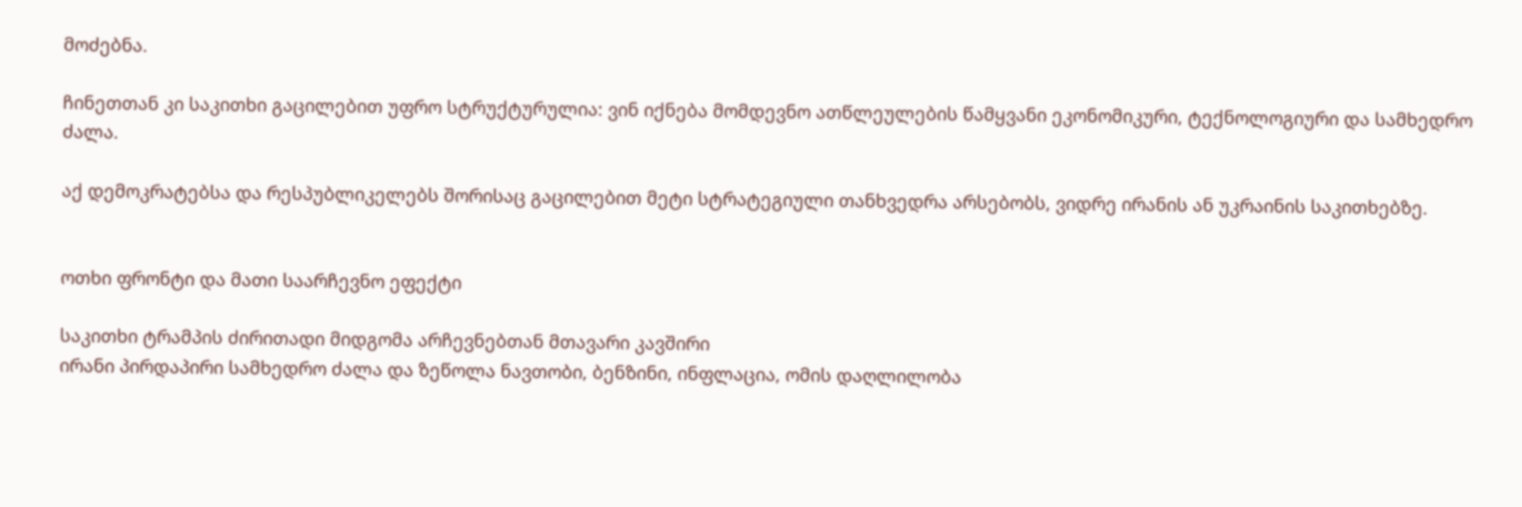მოძებნა.

ჩინეთთან კი საკითხი გაცილებით უფრო სტრუქტურულია: ვინ იქნება მომდევნო ათწლეულების წამყვანი ეკონომიკური, ტექნოლოგიური და სამხედრო ძალა.

აქ დემოკრატებსა და რესპუბლიკელებს შორისაც გაცილებით მეტი სტრატეგიული თანხვედრა არსებობს, ვიდრე ირანის ან უკრაინის საკითხებზე.


ოთხი ფრონტი და მათი საარჩევნო ეფექტი

საკითხი ტრამპის ძირითადი მიდგომა არჩევნებთან მთავარი კავშირი
ირანი პირდაპირი სამხედრო ძალა და ზეწოლა ნავთობი, ბენზინი, ინფლაცია, ომის დაღლილობა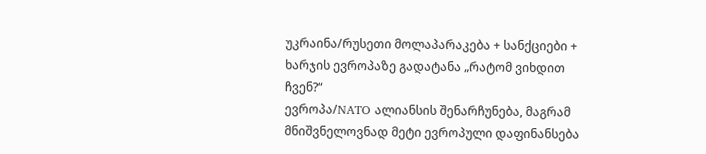უკრაინა/რუსეთი მოლაპარაკება + სანქციები + ხარჯის ევროპაზე გადატანა „რატომ ვიხდით ჩვენ?“
ევროპა/NATO ალიანსის შენარჩუნება, მაგრამ მნიშვნელოვნად მეტი ევროპული დაფინანსება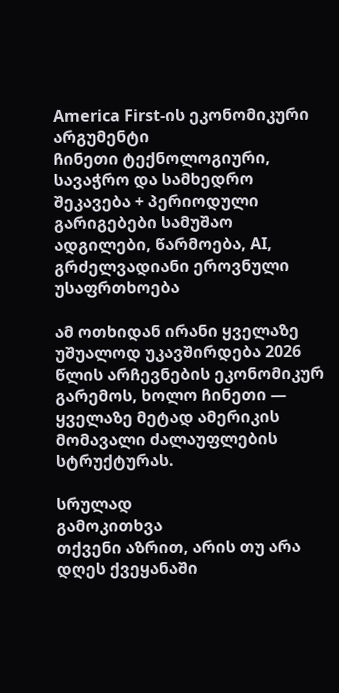America First-ის ეკონომიკური არგუმენტი
ჩინეთი ტექნოლოგიური, სავაჭრო და სამხედრო შეკავება + პერიოდული გარიგებები სამუშაო ადგილები, წარმოება, AI, გრძელვადიანი ეროვნული უსაფრთხოება

ამ ოთხიდან ირანი ყველაზე უშუალოდ უკავშირდება 2026 წლის არჩევნების ეკონომიკურ გარემოს, ხოლო ჩინეთი — ყველაზე მეტად ამერიკის მომავალი ძალაუფლების სტრუქტურას.

სრულად
გამოკითხვა
თქვენი აზრით, არის თუ არა დღეს ქვეყანაში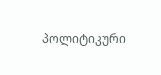პოლიტიკური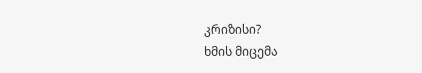კრიზისი?
ხმის მიცემა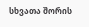სხვათა შორის